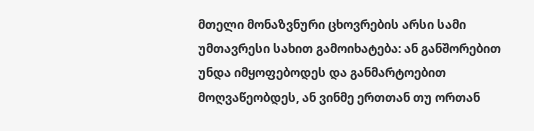მთელი მონაზვნური ცხოვრების არსი სამი უმთავრესი სახით გამოიხატება: ან განშორებით უნდა იმყოფებოდეს და განმარტოებით მოღვაწეობდეს, ან ვინმე ერთთან თუ ორთან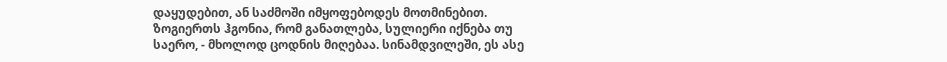დაყუდებით, ან საძმოში იმყოფებოდეს მოთმინებით.
ზოგიერთს ჰგონია, რომ განათლება, სულიერი იქნება თუ საერო, - მხოლოდ ცოდნის მიღებაა. სინამდვილეში, ეს ასე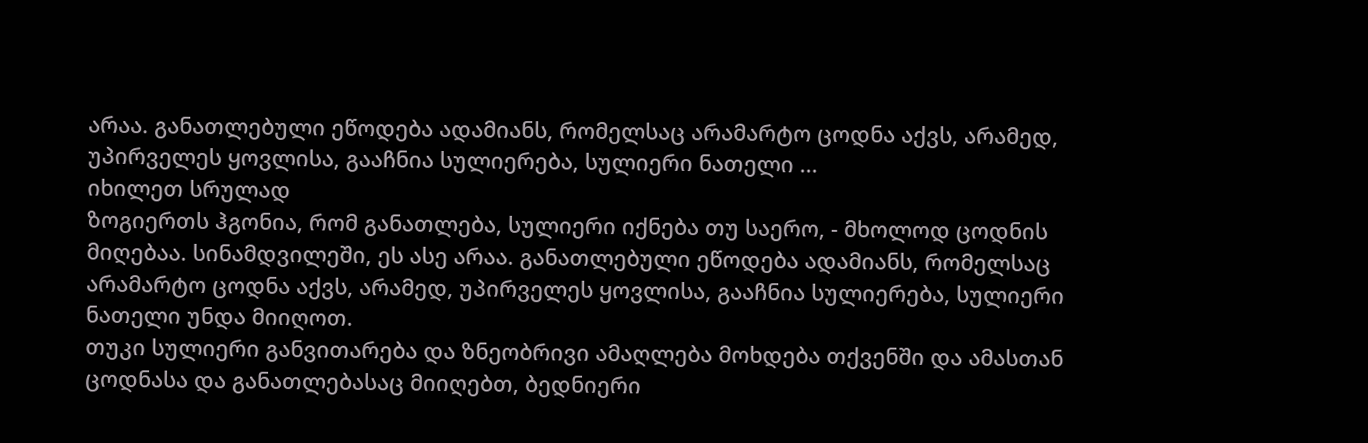არაა. განათლებული ეწოდება ადამიანს, რომელსაც არამარტო ცოდნა აქვს, არამედ, უპირველეს ყოვლისა, გააჩნია სულიერება, სულიერი ნათელი ...
იხილეთ სრულად
ზოგიერთს ჰგონია, რომ განათლება, სულიერი იქნება თუ საერო, - მხოლოდ ცოდნის მიღებაა. სინამდვილეში, ეს ასე არაა. განათლებული ეწოდება ადამიანს, რომელსაც არამარტო ცოდნა აქვს, არამედ, უპირველეს ყოვლისა, გააჩნია სულიერება, სულიერი ნათელი უნდა მიიღოთ.
თუკი სულიერი განვითარება და ზნეობრივი ამაღლება მოხდება თქვენში და ამასთან ცოდნასა და განათლებასაც მიიღებთ, ბედნიერი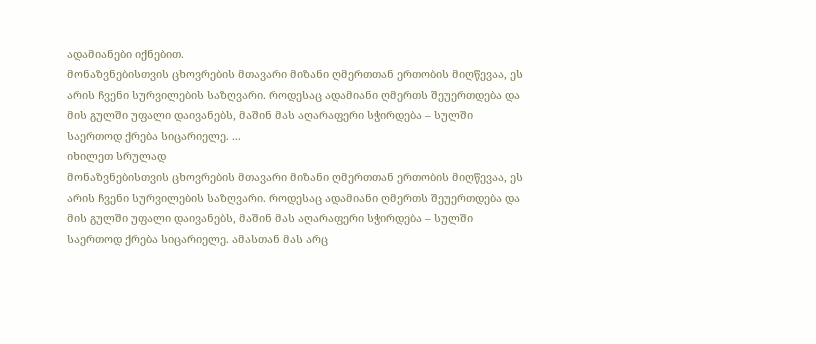ადამიანები იქნებით.
მონაზვნებისთვის ცხოვრების მთავარი მიზანი ღმერთთან ერთობის მიღწევაა, ეს არის ჩვენი სურვილების საზღვარი. როდესაც ადამიანი ღმერთს შეუერთდება და მის გულში უფალი დაივანებს, მაშინ მას აღარაფერი სჭირდება – სულში საერთოდ ქრება სიცარიელე. ...
იხილეთ სრულად
მონაზვნებისთვის ცხოვრების მთავარი მიზანი ღმერთთან ერთობის მიღწევაა, ეს არის ჩვენი სურვილების საზღვარი. როდესაც ადამიანი ღმერთს შეუერთდება და მის გულში უფალი დაივანებს, მაშინ მას აღარაფერი სჭირდება – სულში საერთოდ ქრება სიცარიელე. ამასთან მას არც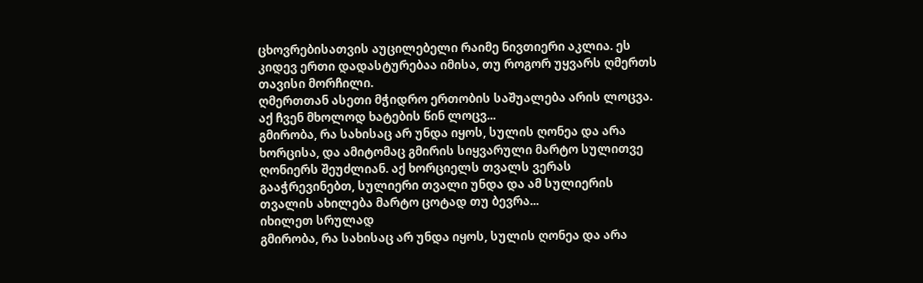ცხოვრებისათვის აუცილებელი რაიმე ნივთიერი აკლია. ეს კიდევ ერთი დადასტურებაა იმისა, თუ როგორ უყვარს ღმერთს თავისი მორჩილი.
ღმერთთან ასეთი მჭიდრო ერთობის საშუალება არის ლოცვა. აქ ჩვენ მხოლოდ ხატების წინ ლოცვ...
გმირობა, რა სახისაც არ უნდა იყოს, სულის ღონეა და არა ხორცისა, და ამიტომაც გმირის სიყვარული მარტო სულითვე ღონიერს შეუძლიან. აქ ხორციელს თვალს ვერას გააჭრევინებთ, სულიერი თვალი უნდა და ამ სულიერის თვალის ახილება მარტო ცოტად თუ ბევრა...
იხილეთ სრულად
გმირობა, რა სახისაც არ უნდა იყოს, სულის ღონეა და არა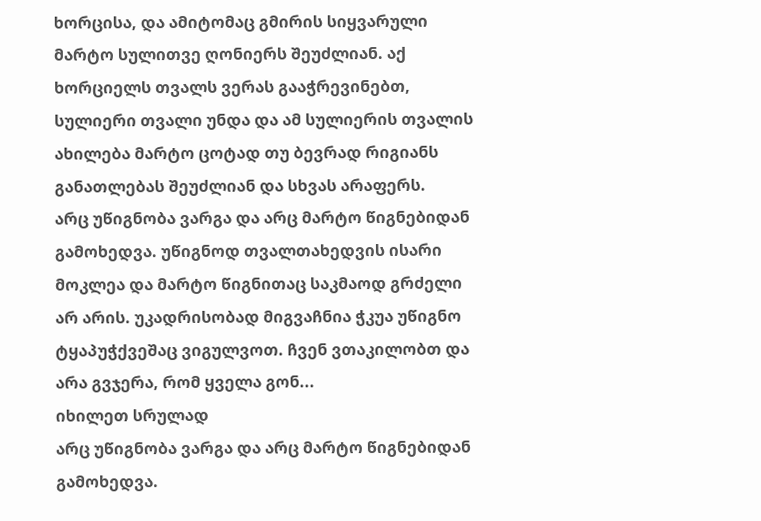ხორცისა, და ამიტომაც გმირის სიყვარული მარტო სულითვე ღონიერს შეუძლიან. აქ ხორციელს თვალს ვერას გააჭრევინებთ, სულიერი თვალი უნდა და ამ სულიერის თვალის ახილება მარტო ცოტად თუ ბევრად რიგიანს განათლებას შეუძლიან და სხვას არაფერს.
არც უწიგნობა ვარგა და არც მარტო წიგნებიდან გამოხედვა. უწიგნოდ თვალთახედვის ისარი მოკლეა და მარტო წიგნითაც საკმაოდ გრძელი არ არის. უკადრისობად მიგვაჩნია ჭკუა უწიგნო ტყაპუჭქვეშაც ვიგულვოთ. ჩვენ ვთაკილობთ და არა გვჯერა, რომ ყველა გონ...
იხილეთ სრულად
არც უწიგნობა ვარგა და არც მარტო წიგნებიდან გამოხედვა.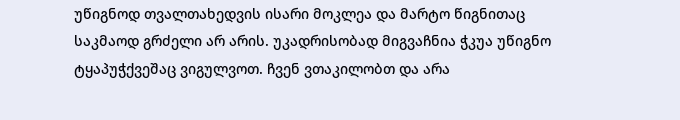უწიგნოდ თვალთახედვის ისარი მოკლეა და მარტო წიგნითაც საკმაოდ გრძელი არ არის. უკადრისობად მიგვაჩნია ჭკუა უწიგნო ტყაპუჭქვეშაც ვიგულვოთ. ჩვენ ვთაკილობთ და არა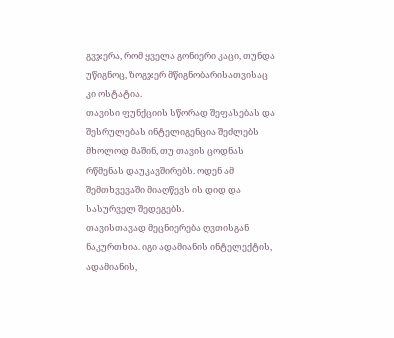გვჯერა, რომ ყველა გონიერი კაცი, თუნდა უწიგნოც, ზოგჯერ მწიგნობარისათვისაც კი ოსტატია.
თავისი ფუნქციის სწორად შეფასებას და შესრულებას ინტელიგენცია შეძლებს მხოლოდ მაშინ, თუ თავის ცოდნას რწმენას დაუკავშირებს. ოდენ ამ შემთხვევაში მიაღწევს ის დიდ და სასურველ შედეგებს.
თავისთავად მეცნიერება ღვთისგან ნაკურთხია. იგი ადამიანის ინტელექტის, ადამიანის,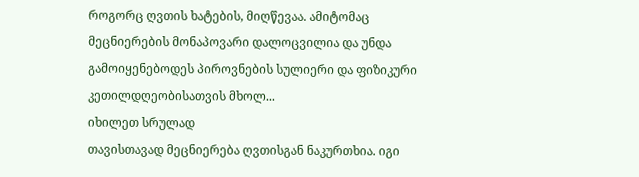როგორც ღვთის ხატების, მიღწევაა. ამიტომაც მეცნიერების მონაპოვარი დალოცვილია და უნდა გამოიყენებოდეს პიროვნების სულიერი და ფიზიკური კეთილდღეობისათვის მხოლ...
იხილეთ სრულად
თავისთავად მეცნიერება ღვთისგან ნაკურთხია. იგი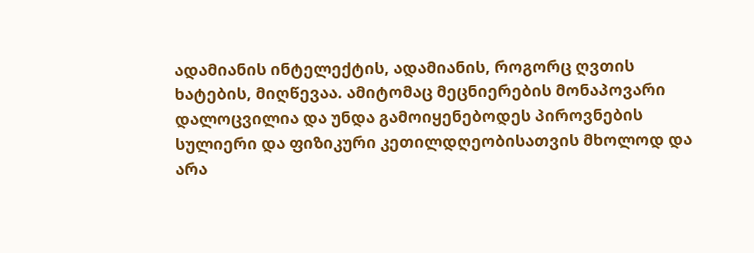ადამიანის ინტელექტის, ადამიანის, როგორც ღვთის ხატების, მიღწევაა. ამიტომაც მეცნიერების მონაპოვარი დალოცვილია და უნდა გამოიყენებოდეს პიროვნების სულიერი და ფიზიკური კეთილდღეობისათვის მხოლოდ და არა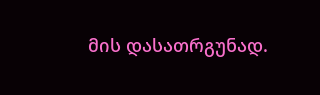მის დასათრგუნად.